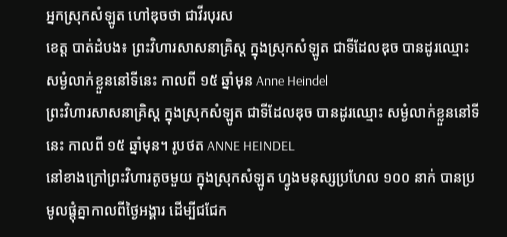អ្នកស្រុកសំឡូត ហៅឌុចថា ជាវីរបុរស
ខេត្ត បាត់ដំបង៖ ព្រះវិហារសាសនាគ្រិស្ត ក្នុងស្រុកសំឡូត ជាទីដែលឌុច បានដូរឈ្មោះ សម្ងំលាក់ខ្លួននៅទីនេះ កាលពី ១៥ ឆ្នាំមុន Anne Heindel
ព្រះវិហារសាសនាគ្រិស្ត ក្នុងស្រុកសំឡូត ជាទីដែលឌុច បានដូរឈ្មោះ សម្ងំលាក់ខ្លួននៅទីនេះ កាលពី ១៥ ឆ្នាំមុន។ រូបថត ANNE HEINDEL
នៅខាងក្រៅព្រះវិហារតូចមួយ ក្នុងស្រុកសំឡូត ហ្វូងមនុស្សប្រហែល ១០០ នាក់ បានប្រមូលផ្តុំគ្នាកាលពីថ្ងៃអង្គារ ដើម្បីជជែក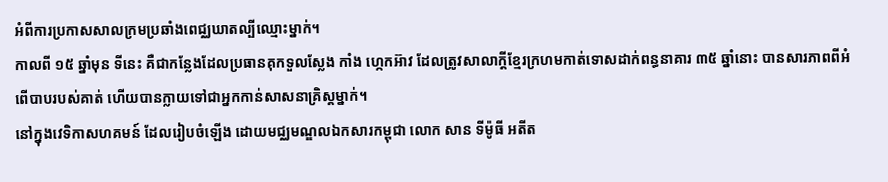អំពីការប្រកាសសាលក្រមប្រឆាំងពេជ្ឈឃាតល្បីឈ្មោះម្នាក់។
កាលពី ១៥ ឆ្នាំមុន ទីនេះ គឺជាកន្លែងដែលប្រធានគុកទួលស្លែង កាំង ហ្កេកអ៊ាវ ដែលត្រូវសាលាក្តីខ្មែរក្រហមកាត់ទោសដាក់ពន្ធនាគារ ៣៥ ឆ្នាំនោះ បានសារភាពពីអំពើបាបរបស់គាត់ ហើយបានក្លាយទៅជាអ្នកកាន់សាសនាគ្រិស្តម្នាក់។
នៅក្នុងវេទិកាសហគមន៍ ដែលរៀបចំឡើង ដោយមជ្ឈមណ្ឌលឯកសារកម្ពុជា លោក សាន ទីម៉ូធី អតីត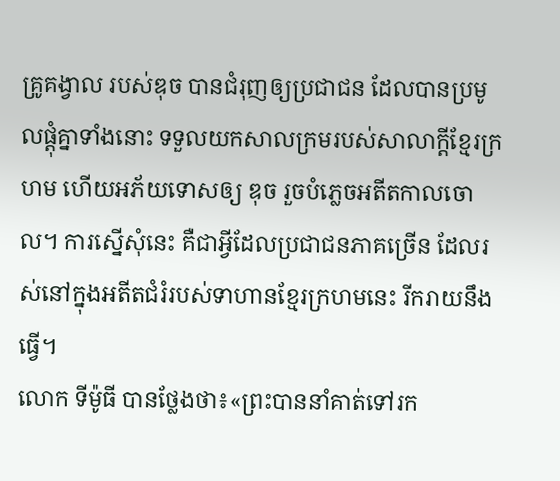គ្រូគង្វាល របស់ឌុច បានជំរុញឲ្យប្រជាជន ដែលបានប្រមូលផ្តុំគ្នាទាំងនោះ ទទួលយកសាលក្រមរបស់សាលាក្តីខ្មែរក្រហម ហើយអភ័យទោសឲ្យ ឌុច រួចបំភ្លេចអតីតកាលចោល។ ការស្នើសុំនេះ គឺជាអ្វីដែលប្រជាជនភាគច្រើន ដែលរស់នៅក្នុងអតីតជំរំរបស់ទាហានខ្មែរក្រហមនេះ រីករាយនឹងធ្វើ។
លោក ទីម៉ូធី បានថ្លែងថា៖«ព្រះបាននាំគាត់ទៅរក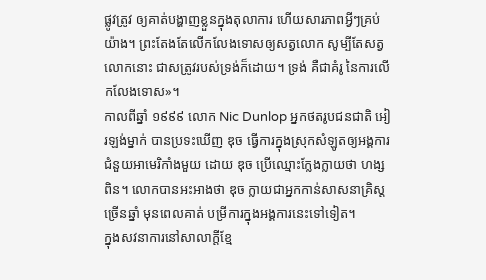ផ្លូវត្រូវ ឲ្យគាត់បង្ហាញខ្លួនក្នុងតុលាការ ហើយសារភាពអ្វីៗគ្រប់យ៉ាង។ ព្រះតែងតែលើកលែងទោសឲ្យសត្វលោក សូម្បីតែសត្វលោកនោះ ជាសត្រូវរបស់ទ្រង់ក៏ដោយ។ ទ្រង់ គឺជាគំរូ នៃការលើកលែងទោស»។
កាលពីឆ្នាំ ១៩៩៩ លោក Nic Dunlop អ្នកថតរូបជនជាតិ អៀរឡង់ម្នាក់ បានប្រទះឃើញ ឌុច ធ្វើការក្នុងស្រុកសំឡូតឲ្យអង្គការជំនួយអាមេរិកាំងមួយ ដោយ ឌុច ប្រើឈ្មោះក្លែងក្លាយថា ហង្ស ពិន។ លោកបានអះអាងថា ឌុច ក្លាយជាអ្នកកាន់សាសនាគ្រិស្តច្រើនឆ្នាំ មុនពេលគាត់ បម្រីការក្នុងអង្គការនេះទៅទៀត។
ក្នុងសវនាការនៅសាលាក្តីខ្មែ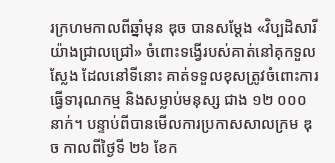រក្រហមកាលពីឆ្នាំមុន ឌុច បានសម្តែង «វិប្បដិសារីយ៉ាងជ្រាលជ្រៅ» ចំពោះទង្វើរបស់គាត់នៅគុកទួលស្លែង ដែលនៅទីនោះ គាត់ទទួលខុសត្រូវចំពោះការធ្វើទារុណកម្ម និងសម្លាប់មនុស្ស ជាង ១២ ០០០ នាក់។ បន្ទាប់ពីបានមើលការប្រកាសសាលក្រម ឌុច កាលពីថ្ងៃទី ២៦ ខែក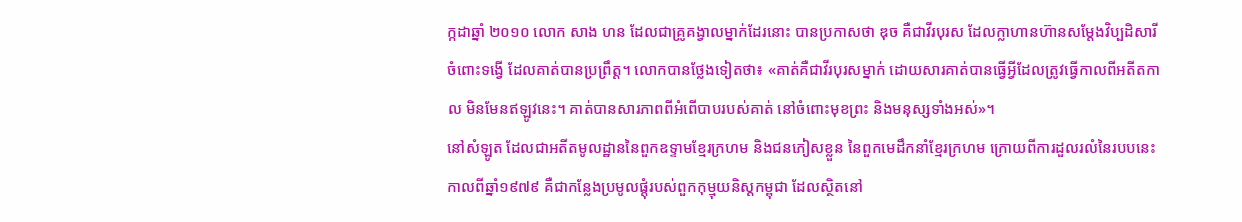ក្កដាឆ្នាំ ២០១០ លោក សាង ហន ដែលជាគ្រូគង្វាលម្នាក់ដែរនោះ បានប្រកាសថា ឌុច គឺជាវីរបុរស ដែលក្លាហានហ៊ានសម្តែងវិប្បដិសារីចំពោះទង្វើ ដែលគាត់បានប្រព្រឹត្ត។ លោកបានថ្លែងទៀតថា៖ «គាត់គឺជាវីរបុរសម្នាក់ ដោយសារគាត់បានធ្វើអ្វីដែលត្រូវធ្វើកាលពីអតីតកាល មិនមែនឥឡូវនេះ។ គាត់បានសារភាពពីអំពើបាបរបស់គាត់ នៅចំពោះមុខព្រះ និងមនុស្សទាំងអស់»។
នៅសំឡូត ដែលជាអតីតមូលដ្ឋាននៃពួកឧទ្ទាមខ្មែរក្រហម និងជនភៀសខ្លួន នៃពួកមេដឹកនាំខ្មែរក្រហម ក្រោយពីការដួលរលំនៃរបបនេះ កាលពីឆ្នាំ១៩៧៩ គឺជាកន្លែងប្រមូលផ្តុំរបស់ពួកកុម្មុយនិស្តកម្ពុជា ដែលស្ថិតនៅ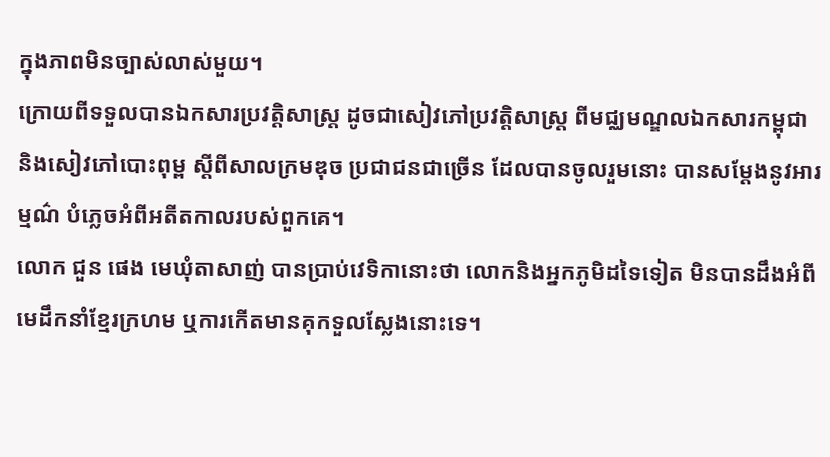ក្នុងភាពមិនច្បាស់លាស់មួយ។
ក្រោយពីទទួលបានឯកសារប្រវត្តិសាស្រ្ត ដូចជាសៀវភៅប្រវត្តិសាស្រ្ត ពីមជ្ឈមណ្ឌលឯកសារកម្ពុជា និងសៀវភៅបោះពុម្ព ស្តីពីសាលក្រមឌុច ប្រជាជនជាច្រើន ដែលបានចូលរួមនោះ បានសម្តែងនូវអារម្មណ៌ បំភ្លេចអំពីអតីតកាលរបស់ពួកគេ។
លោក ជួន ផេង មេឃុំតាសាញ់ បានប្រាប់វេទិកានោះថា លោកនិងអ្នកភូមិដទៃទៀត មិនបានដឹងអំពីមេដឹកនាំខ្មែរក្រហម ឬការកើតមានគុកទួលស្លែងនោះទេ។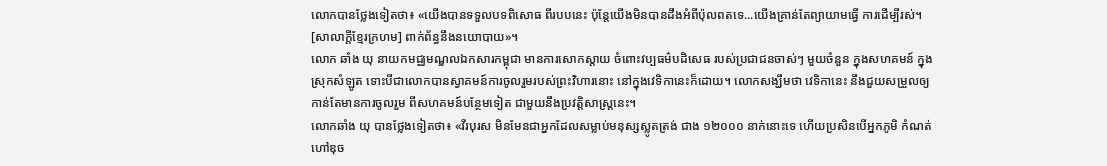លោកបានថ្លែងទៀតថា៖ «យើងបានទទួលបទពិសោធ ពីរបបនេះ ប៉ុន្តែយើងមិនបានដឹងអំពីប៉ុលពតទេ...យើងគ្រាន់តែព្យាយាមធ្វើ ការដើម្បីរស់។ [សាលាក្តីខ្មែរក្រហម] ពាក់ព័ន្ធនឹងនយោបាយ»។
លោក ឆាំង យុ នាយកមជ្ឈមណ្ឌលឯកសារកម្ពុជា មានការសោកស្តាយ ចំពោះវប្បធម៌បដិសេធ របស់ប្រជាជនចាស់ៗ មួយចំនួន ក្នុងសហគមន៍ ក្នុងស្រុកសំឡូត ទោះបីជាលោកបានស្វាគមន៍ការចូលរួមរបស់ព្រះវិហារនោះ នៅក្នុងវេទិកានេះក៏ដោយ។ លោកសង្ឃឹមថា វេទិកានេះ នឹងជួយសម្រួលឲ្យកាន់តែមានការចូលរួម ពីសហគមន៍បន្ថែមទៀត ជាមួយនឹងប្រវត្តិសាស្រ្តនេះ។
លោកឆាំង យុ បានថ្លែងទៀតថា៖ «វីរបុរស មិនមែនជាអ្នកដែលសម្លាប់មនុស្សស្លូតត្រង់ ជាង ១២០០០ នាក់នោះទេ ហើយប្រសិនបើអ្នកភូមិ កំណត់ហៅឌុច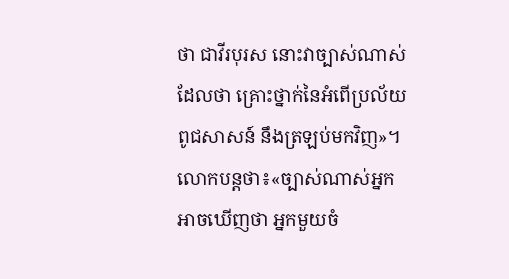ថា ជាវីរបុរស នោះវាច្បាស់ណាស់ ដែលថា គ្រោះថ្នាក់នៃអំពើប្រល័យពូជសាសន៍ នឹងត្រឡប់មកវិញ»។ លោកបន្តថា៖«ច្បាស់ណាស់អ្នកអាចឃើញថា អ្នកមួយចំ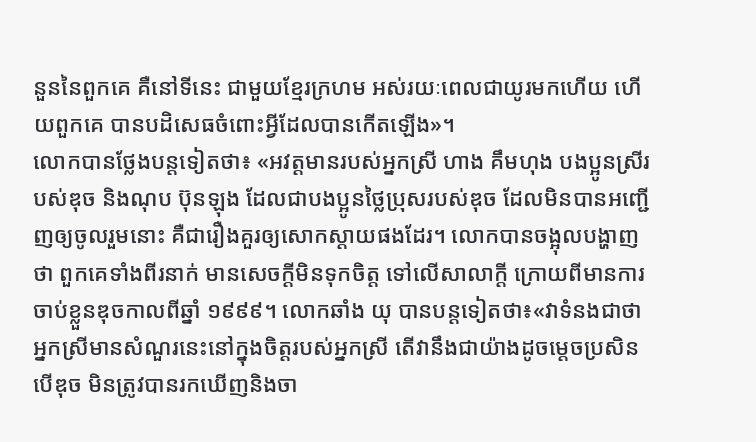នួននៃពួកគេ គឺនៅទីនេះ ជាមួយខ្មែរក្រហម អស់រយៈពេលជាយូរមកហើយ ហើយពួកគេ បានបដិសេធចំពោះអ្វីដែលបានកើតឡើង»។
លោកបានថ្លែងបន្តទៀតថា៖ «អវត្តមានរបស់អ្នកស្រី ហាង គឹមហុង បងប្អូនស្រីរបស់ឌុច និងណុប ប៊ុនឡុង ដែលជាបងប្អូនថ្លៃប្រុសរបស់ឌុច ដែលមិនបានអញ្ជើញឲ្យចូលរួមនោះ គឺជារឿងគួរឲ្យសោកស្តាយផងដែរ។ លោកបានចង្អុលបង្ហាញថា ពួកគេទាំងពីរនាក់ មានសេចក្តីមិនទុកចិត្ត ទៅលើសាលាក្តី ក្រោយពីមានការចាប់ខ្លួនឌុចកាលពីឆ្នាំ ១៩៩៩។ លោកឆាំង យុ បានបន្តទៀតថា៖«វាទំនងជាថា អ្នកស្រីមានសំណួរនេះនៅក្នុងចិត្តរបស់អ្នកស្រី តើវានឹងជាយ៉ាងដូចម្តេចប្រសិនបើឌុច មិនត្រូវបានរកឃើញនិងចា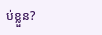ប់ខ្លួន?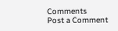Comments
Post a Comment